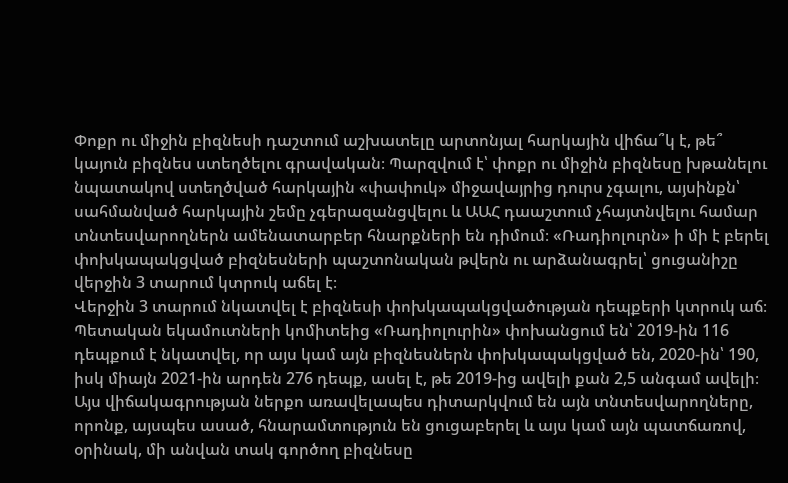Փոքր ու միջին բիզնեսի դաշտում աշխատելը արտոնյալ հարկային վիճա՞կ է, թե՞ կայուն բիզնես ստեղծելու գրավական։ Պարզվում է՝ փոքր ու միջին բիզնեսը խթանելու նպատակով ստեղծված հարկային «փափուկ» միջավայրից դուրս չգալու, այսինքն՝ սահմանված հարկային շեմը չգերազանցվելու և ԱԱՀ դաաշտում չհայտնվելու համար տնտեսվարողներն ամենատարբեր հնարքների են դիմում։ «Ռադիոլուրն» ի մի է բերել փոխկապակցված բիզնեսների պաշտոնական թվերն ու արձանագրել՝ ցուցանիշը վերջին 3 տարում կտրուկ աճել է։
Վերջին 3 տարում նկատվել է բիզնեսի փոխկապակցվածության դեպքերի կտրուկ աճ։ Պետական եկամուտների կոմիտեից «Ռադիոլուրին» փոխանցում են՝ 2019-ին 116 դեպքում է նկատվել, որ այս կամ այն բիզնեսներն փոխկապակցված են, 2020-ին՝ 190, իսկ միայն 2021-ին արդեն 276 դեպք, ասել է, թե 2019-ից ավելի քան 2,5 անգամ ավելի։ Այս վիճակագրության ներքո առավելապես դիտարկվում են այն տնտեսվարողները, որոնք, այսպես ասած, հնարամտություն են ցուցաբերել և այս կամ այն պատճառով, օրինակ, մի անվան տակ գործող բիզնեսը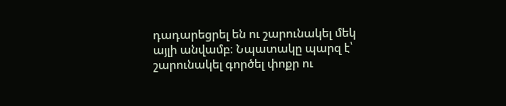դադարեցրել են ու շարունակել մեկ այլի անվամբ։ Նպատակը պարզ է՝ շարունակել գործել փոքր ու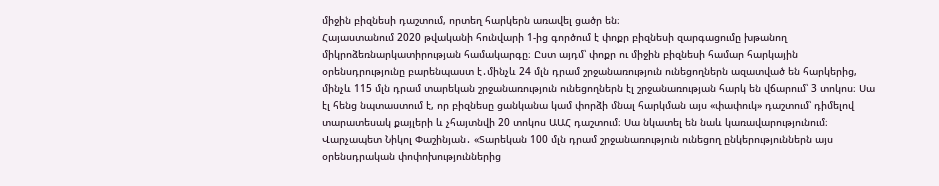միջին բիզնեսի դաշտում, որտեղ հարկերն առավել ցածր են։
Հայաստանում 2020 թվականի հունվարի 1-ից գործում է փոքր բիզնեսի զարգացումը խթանող միկրոձեռնարկատիրության համակարգը։ Ըստ այդմ՝ փոքր ու միջին բիզնեսի համար հարկային օրենսդրությունը բարենպաստ է․մինչև 24 մլն դրամ շրջանառություն ունեցողներն ազատված են հարկերից, մինչև 115 մլն դրամ տարեկան շրջանառություն ունեցողներն էլ շրջանառության հարկ են վճարում՝ 3 տոկոս։ Սա էլ հենց նպտաստում է, որ բիզնեսը ցանկանա կամ փորձի մնալ հարկման այս «փափուկ» դաշտում՝ դիմելով տարատեսակ քայլերի և չհայտնվի 20 տոկոս ԱԱՀ դաշտում։ Սա նկատել են նաև կառավարությունում։
Վարչապետ Նիկոլ Փաշինյան․ «Տարեկան 100 մլն դրամ շրջանառություն ունեցող ընկերություններն այս օրենսդրական փոփոխություններից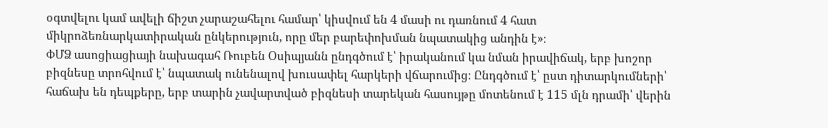օգտվելու կամ ավելի ճիշտ չարաշահելու համար՝ կիսվում են 4 մասի ու դառնում 4 հատ միկրոձեռնարկատիրական ընկերություն, որը մեր բարեփոխման նպատակից անդին է»։
ՓՄՁ ասոցիացիայի նախագահ Ռուբեն Օսիպյանն ընդգծում է՝ իրականում կա նման իրավիճակ, երբ խոշոր բիզնեսը տրոհվում է՝ նպատակ ունենալով խուսափել հարկերի վճարումից։ Ընդգծում է՝ ըստ դիտարկումների՝ հաճախ են դեպքերը, երբ տարին չավարտված բիզնեսի տարեկան հասույթը մոտենում է 115 մլն դրամի՝ վերին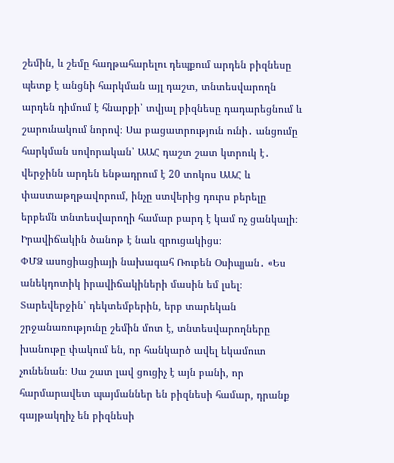շեմին, և շեմը հաղթահարելու դեպքում արդեն բիզնեսը պետք է անցնի հարկման այլ դաշտ, տնտեսվարողն արդեն դիմում է հնարքի՝ տվյալ բիզնեսը դադարեցնում և շարունակում նորով։ Սա բացատրություն ունի․ անցումը հարկման սովորական՝ ԱԱՀ դաշտ շատ կտրուկ է․ վերջինն արդեն ենթադրում է 20 տոկոս ԱԱՀ և փաստաթղթավորում, ինչը ստվերից դուրս բերելը երբեմն տնտեսվարողի համար բարդ է կամ ոչ ցանկալի։ Իրավիճակին ծանոթ է նաև զրուցակիցս։
ՓՄՁ ասոցիացիայի նախագահ Ռուբեն Օսիպյան․ «Ես անեկդոտիկ իրավիճակիների մասին եմ լսել։ Տարեվերջին՝ դեկտեմբերին, երբ տարեկան շրջանառությունը շեմին մոտ է, տնտեսվարողները խանութը փակում են, որ հանկարծ ավել եկամուտ չունենան։ Սա շատ լավ ցուցիչ է այն բանի, որ հարմարավետ պայմաններ են բիզնեսի համար, դրանք գայթակղիչ են բիզնեսի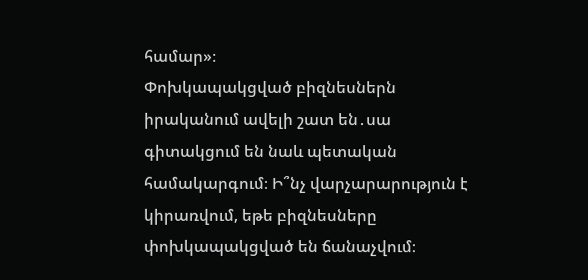համար»։
Փոխկապակցված բիզնեսներն իրականում ավելի շատ են․սա գիտակցում են նաև պետական համակարգում։ Ի՞նչ վարչարարություն է կիրառվում, եթե բիզնեսները փոխկապակցված են ճանաչվում։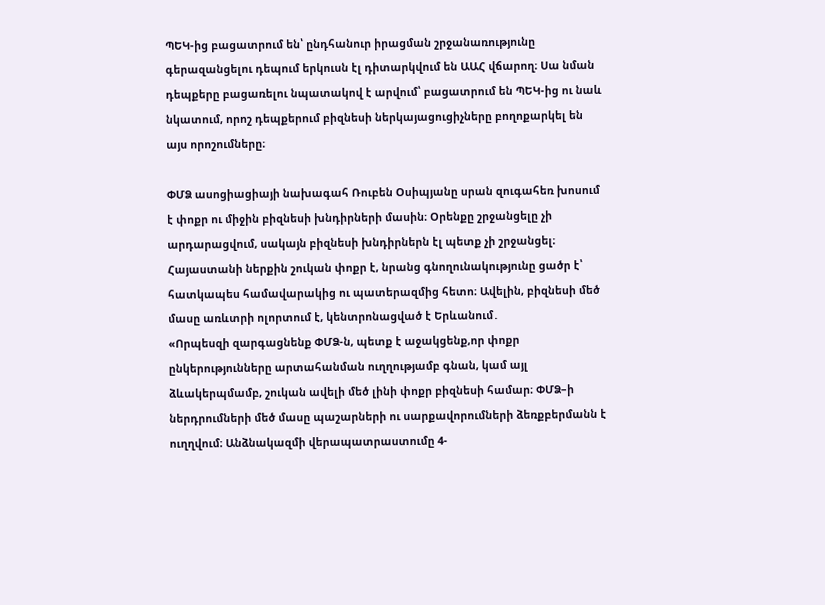ՊԵԿ-ից բացատրում են՝ ընդհանուր իրացման շրջանառությունը գերազանցելու դեպում երկուսն էլ դիտարկվում են ԱԱՀ վճարող։ Սա նման դեպքերը բացառելու նպատակով է արվում՝ բացատրում են ՊԵԿ-ից ու նաև նկատում, որոշ դեպքերում բիզնեսի ներկայացուցիչները բողոքարկել են այս որոշումները։

ՓՄՁ ասոցիացիայի նախագահ Ռուբեն Օսիպյանը սրան զուգահեռ խոսում է փոքր ու միջին բիզնեսի խնդիրների մասին։ Օրենքը շրջանցելը չի արդարացվում, սակայն բիզնեսի խնդիրներն էլ պետք չի շրջանցել։
Հայաստանի ներքին շուկան փոքր է, նրանց գնողունակությունը ցածր է՝ հատկապես համավարակից ու պատերազմից հետո։ Ավելին, բիզնեսի մեծ մասը առևտրի ոլորտում է, կենտրոնացված է Երևանում․
«Որպեսզի զարգացնենք ՓՄՁ-ն, պետք է աջակցենք,որ փոքր ընկերությունները արտահանման ուղղությամբ գնան, կամ այլ ձևակերպմամբ, շուկան ավելի մեծ լինի փոքր բիզնեսի համար։ ՓՄՁ–ի ներդրումների մեծ մասը պաշարների ու սարքավորումների ձեռքբերմանն է ուղղվում։ Անձնակազմի վերապատրաստումը 4-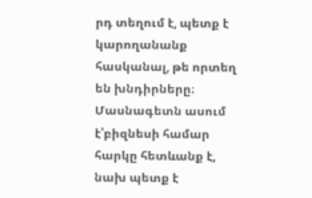րդ տեղում է, պետք է կարողանանք հասկանալ, թե որտեղ են խնդիրները։
Մասնագետն ասում է՝բիզնեսի համար հարկը հետևանք է, նախ պետք է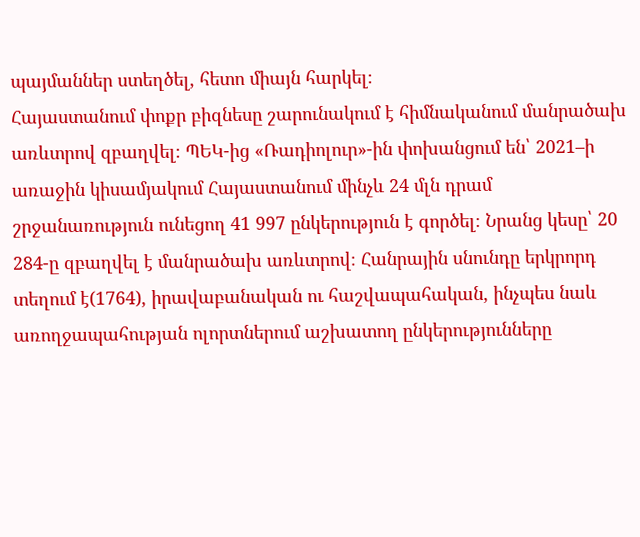պայմաններ ստեղծել, հետո միայն հարկել։
Հայաստանում փոքր բիզնեսը շարունակում է հիմնականում մանրածախ առևտրով զբաղվել։ ՊԵԿ-ից «Ռադիոլուր»-ին փոխանցում են՝ 2021–ի առաջին կիսամյակում Հայաստանում մինչև 24 մլն դրամ շրջանառություն ունեցող 41 997 ընկերություն է գործել։ Նրանց կեսը՝ 20 284-ը զբաղվել է մանրածախ առևտրով։ Հանրային սնունդը երկրորդ տեղում է(1764), իրավաբանական ու հաշվապահական, ինչպես նաև առողջապահության ոլորտներում աշխատող ընկերությունները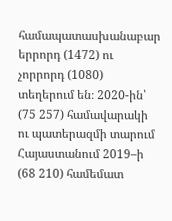համապատասխանաբար երրորդ (1472) ու չորրորդ (1080) տեղերում են։ 2020-ին՝ (75 257) համավարակի ու պատերազմի տարում Հայաստանում 2019–ի (68 210) համեմատ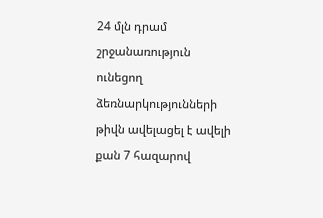24 մլն դրամ շրջանառություն ունեցող ձեռնարկությունների թիվն ավելացել է ավելի քան 7 հազարով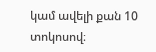կամ ավելի քան 10 տոկոսով։